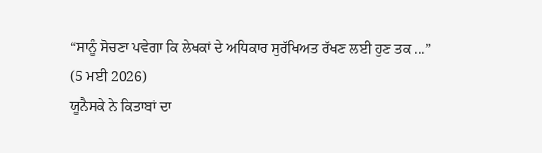“ਸਾਨੂੰ ਸੋਚਣਾ ਪਵੇਗਾ ਕਿ ਲੇਖਕਾਂ ਦੇ ਅਧਿਕਾਰ ਸੁਰੱਖਿਅਤ ਰੱਖਣ ਲਈ ਹੁਣ ਤਕ ...”
(5 ਮਈ 2026)
ਯੂਨੈਸਕੇ ਨੇ ਕਿਤਾਬਾਂ ਦਾ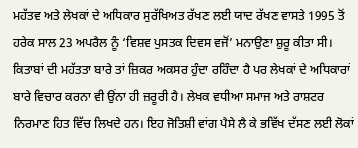ਮਹੱਤਵ ਅਤੇ ਲੇਖਕਾਂ ਦੇ ਅਧਿਕਾਰ ਸੁਰੱਖਿਅਤ ਰੱਖਣ ਲਈ ਯਾਦ ਰੱਖਣ ਵਾਸਤੇ 1995 ਤੋਂ ਹਰੇਕ ਸਾਲ 23 ਅਪਰੈਲ ਨੂੰ ‘ਵਿਸ਼ਵ ਪੁਸਤਕ ਦਿਵਸ ਵਜੋਂ’ ਮਨਾਉਣਾ ਸ਼ੁਰੂ ਕੀਤਾ ਸੀ। ਕਿਤਾਬਾਂ ਦੀ ਮਹੱਤਤਾ ਬਾਰੇ ਤਾਂ ਜ਼ਿਕਰ ਅਕਸਰ ਹੁੰਦਾ ਰਹਿੰਦਾ ਹੈ ਪਰ ਲੇਖਕਾਂ ਦੇ ਅਧਿਕਾਰਾਂ ਬਾਰੇ ਵਿਚਾਰ ਕਰਨਾ ਵੀ ਉਂਨਾ ਹੀ ਜ਼ਰੂਰੀ ਹੈ। ਲੇਖਕ ਵਧੀਆ ਸਮਾਜ ਅਤੇ ਰਾਸ਼ਟਰ ਨਿਰਮਾਣ ਹਿਤ ਵਿੱਚ ਲਿਖਦੇ ਹਨ। ਇਹ ਜੋਤਿਸ਼ੀ ਵਾਂਗ ਪੈਸੇ ਲੈ ਕੇ ਭਵਿੱਖ ਦੱਸਣ ਲਈ ਲੋਕਾਂ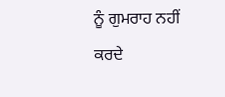ਨੂੰ ਗੁਮਰਾਹ ਨਹੀਂ ਕਰਦੇ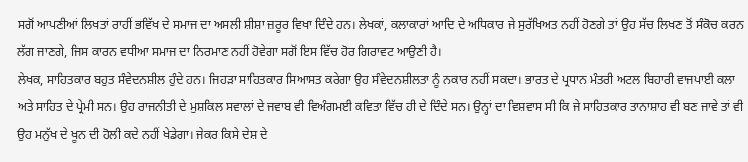ਸਗੋਂ ਆਪਣੀਆਂ ਲਿਖਤਾਂ ਰਾਹੀਂ ਭਵਿੱਖ ਦੇ ਸਮਾਜ ਦਾ ਅਸਲੀ ਸ਼ੀਸ਼ਾ ਜ਼ਰੂਰ ਵਿਖਾ ਦਿੰਦੇ ਹਨ। ਲੇਖਕਾਂ, ਕਲਾਕਾਰਾਂ ਆਦਿ ਦੇ ਅਧਿਕਾਰ ਜੇ ਸੁਰੱਖਿਅਤ ਨਹੀਂ ਹੋਣਗੇ ਤਾਂ ਉਹ ਸੱਚ ਲਿਖਣ ਤੋਂ ਸੰਕੋਚ ਕਰਨ ਲੱਗ ਜਾਣਗੇ, ਜਿਸ ਕਾਰਨ ਵਧੀਆ ਸਮਾਜ ਦਾ ਨਿਰਮਾਣ ਨਹੀਂ ਹੋਵੇਗਾ ਸਗੋਂ ਇਸ ਵਿੱਚ ਹੋਰ ਗਿਰਾਵਟ ਆਉਣੀ ਹੈ।
ਲੇਖਕ, ਸਾਹਿਤਕਾਰ ਬਹੁਤ ਸੰਵੇਦਨਸ਼ੀਲ ਹੁੰਦੇ ਹਨ। ਜਿਹੜਾ ਸਾਹਿਤਕਾਰ ਸਿਆਸਤ ਕਰੇਗਾ ਉਹ ਸੰਵੇਦਨਸ਼ੀਲਤਾ ਨੂੰ ਨਕਾਰ ਨਹੀਂ ਸਕਦਾ। ਭਾਰਤ ਦੇ ਪ੍ਰਧਾਨ ਮੰਤਰੀ ਅਟਲ ਬਿਹਾਰੀ ਵਾਜਪਾਈ ਕਲਾ ਅਤੇ ਸਾਹਿਤ ਦੇ ਪ੍ਰੇਮੀ ਸਨ। ਉਹ ਰਾਜਨੀਤੀ ਦੇ ਮੁਸ਼ਕਿਲ ਸਵਾਲਾਂ ਦੇ ਜਵਾਬ ਵੀ ਵਿਅੰਗਮਈ ਕਵਿਤਾ ਵਿੱਚ ਹੀ ਦੇ ਦਿੰਦੇ ਸਨ। ਉਨ੍ਹਾਂ ਦਾ ਵਿਸ਼ਵਾਸ ਸੀ ਕਿ ਜੇ ਸਾਹਿਤਕਾਰ ਤਾਨਾਸ਼ਾਹ ਵੀ ਬਣ ਜਾਵੇ ਤਾਂ ਵੀ ਉਹ ਮਨੁੱਖ ਦੇ ਖੂਨ ਦੀ ਹੋਲੀ ਕਦੇ ਨਹੀਂ ਖੇਡੇਗਾ। ਜੇਕਰ ਕਿਸੇ ਦੇਸ਼ ਦੇ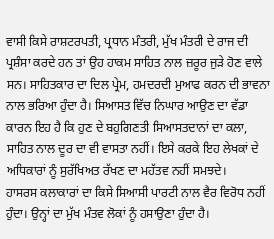ਵਾਸੀ ਕਿਸੇ ਰਾਸ਼ਟਰਪਤੀ, ਪ੍ਰਧਾਨ ਮੰਤਰੀ, ਮੁੱਖ ਮੰਤਰੀ ਦੇ ਰਾਜ ਦੀ ਪ੍ਰਸ਼ੰਸਾ ਕਰਦੇ ਹਨ ਤਾਂ ਉਹ ਹਾਕਮ ਸਾਹਿਤ ਨਾਲ ਜ਼ਰੂਰ ਜੁੜੇ ਹੋਣ ਵਾਲੇ ਸਨ। ਸਾਹਿਤਕਾਰ ਦਾ ਦਿਲ ਪ੍ਰੇਮ, ਹਮਦਰਦੀ ਮੁਆਫ ਕਰਨ ਦੀ ਭਾਵਨਾ ਨਾਲ ਭਰਿਆ ਹੁੰਦਾ ਹੈ। ਸਿਆਸਤ ਵਿੱਚ ਨਿਘਾਰ ਆਉਣ ਦਾ ਵੱਡਾ ਕਾਰਨ ਇਹ ਹੈ ਕਿ ਹੁਣ ਦੇ ਬਹੁਗਿਣਤੀ ਸਿਆਸਤਦਾਨਾਂ ਦਾ ਕਲਾ, ਸਾਹਿਤ ਨਾਲ ਦੂਰ ਦਾ ਵੀ ਵਾਸਤਾ ਨਹੀਂ। ਇਸੇ ਕਰਕੇ ਇਹ ਲੇਖਕਾਂ ਦੇ ਅਧਿਕਾਰਾਂ ਨੂੰ ਸੁਰੱਖਿਅਤ ਰੱਖਣ ਦਾ ਮਹੱਤਵ ਨਹੀਂ ਸਮਝਦੇ।
ਹਾਸਰਸ ਕਲਾਕਾਰਾਂ ਦਾ ਕਿਸੇ ਸਿਆਸੀ ਪਾਰਟੀ ਨਾਲ ਵੈਰ ਵਿਰੋਧ ਨਹੀਂ ਹੁੰਦਾ। ਉਨ੍ਹਾਂ ਦਾ ਮੁੱਖ ਮੰਤਵ ਲੋਕਾਂ ਨੂੰ ਹਸਾਉਣਾ ਹੁੰਦਾ ਹੈ।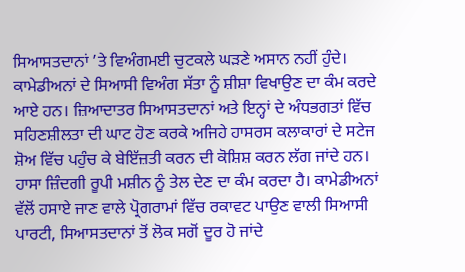ਸਿਆਸਤਦਾਨਾਂ ’ਤੇ ਵਿਅੰਗਮਈ ਚੁਟਕਲੇ ਘੜਣੇ ਅਸਾਨ ਨਹੀਂ ਹੁੰਦੇ। ਕਾਮੇਡੀਅਨਾਂ ਦੇ ਸਿਆਸੀ ਵਿਅੰਗ ਸੱਤਾ ਨੂੰ ਸ਼ੀਸ਼ਾ ਵਿਖਾਉਣ ਦਾ ਕੰਮ ਕਰਦੇ ਆਏ ਹਨ। ਜ਼ਿਆਦਾਤਰ ਸਿਆਸਤਦਾਨਾਂ ਅਤੇ ਇਨ੍ਹਾਂ ਦੇ ਅੰਧਭਗਤਾਂ ਵਿੱਚ ਸਹਿਣਸ਼ੀਲਤਾ ਦੀ ਘਾਟ ਹੋਣ ਕਰਕੇ ਅਜਿਹੇ ਹਾਸਰਸ ਕਲਾਕਾਰਾਂ ਦੇ ਸਟੇਜ ਸ਼ੋਅ ਵਿੱਚ ਪਹੁੰਚ ਕੇ ਬੇਇੱਜ਼ਤੀ ਕਰਨ ਦੀ ਕੋਸ਼ਿਸ਼ ਕਰਨ ਲੱਗ ਜਾਂਦੇ ਹਨ। ਹਾਸਾ ਜ਼ਿੰਦਗੀ ਰੂਪੀ ਮਸ਼ੀਨ ਨੂੰ ਤੇਲ ਦੇਣ ਦਾ ਕੰਮ ਕਰਦਾ ਹੈ। ਕਾਮੇਡੀਅਨਾਂ ਵੱਲੋਂ ਹਸਾਏ ਜਾਣ ਵਾਲੇ ਪ੍ਰੋਗਰਾਮਾਂ ਵਿੱਚ ਰਕਾਵਟ ਪਾਉਣ ਵਾਲੀ ਸਿਆਸੀ ਪਾਰਟੀ, ਸਿਆਸਤਦਾਨਾਂ ਤੋਂ ਲੋਕ ਸਗੋਂ ਦੂਰ ਹੋ ਜਾਂਦੇ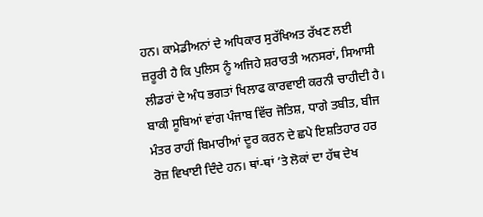ਹਨ। ਕਾਮੇਡੀਅਨਾਂ ਦੇ ਅਧਿਕਾਰ ਸੁਰੱਖਿਅਤ ਰੱਖਣ ਲਈ ਜ਼ਰੂਰੀ ਹੈ ਕਿ ਪੁਲਿਸ ਨੂੰ ਅਜਿਹੇ ਸ਼ਰਾਰਤੀ ਅਨਸਰਾਂ, ਸਿਆਸੀ ਲੀਡਰਾਂ ਦੇ ਅੰਧ ਭਗਤਾਂ ਖਿਲਾਫ ਕਾਰਵਾਈ ਕਰਨੀ ਚਾਹੀਦੀ ਹੈ।
ਬਾਕੀ ਸੂਬਿਆਂ ਵਾਂਗ ਪੰਜਾਬ ਵਿੱਚ ਜੋਤਿਸ਼, ਧਾਗੇ ਤਬੀਤ, ਬੀਜ ਮੰਤਰ ਰਾਹੀਂ ਬਿਮਾਰੀਆਂ ਦੂਰ ਕਰਨ ਦੇ ਛਪੇ ਇਸ਼ਤਿਹਾਰ ਹਰ ਰੋਜ਼ ਵਿਖਾਈ ਦਿੰਦੇ ਹਨ। ਥਾਂ-ਥਾਂ ’ਤੇ ਲੋਕਾਂ ਦਾ ਹੱਥ ਦੇਖ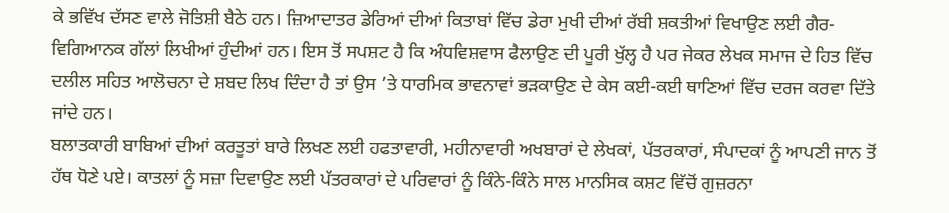ਕੇ ਭਵਿੱਖ ਦੱਸਣ ਵਾਲੇ ਜੋਤਿਸ਼ੀ ਬੈਠੇ ਹਨ। ਜ਼ਿਆਦਾਤਰ ਡੇਰਿਆਂ ਦੀਆਂ ਕਿਤਾਬਾਂ ਵਿੱਚ ਡੇਰਾ ਮੁਖੀ ਦੀਆਂ ਰੱਬੀ ਸ਼ਕਤੀਆਂ ਵਿਖਾਉਣ ਲਈ ਗੈਰ-ਵਿਗਿਆਨਕ ਗੱਲਾਂ ਲਿਖੀਆਂ ਹੁੰਦੀਆਂ ਹਨ। ਇਸ ਤੋਂ ਸਪਸ਼ਟ ਹੈ ਕਿ ਅੰਧਵਿਸ਼ਵਾਸ ਫੈਲਾਉਣ ਦੀ ਪੂਰੀ ਖੁੱਲ੍ਹ ਹੈ ਪਰ ਜੇਕਰ ਲੇਖਕ ਸਮਾਜ ਦੇ ਹਿਤ ਵਿੱਚ ਦਲੀਲ ਸਹਿਤ ਆਲੋਚਨਾ ਦੇ ਸ਼ਬਦ ਲਿਖ ਦਿੰਦਾ ਹੈ ਤਾਂ ਉਸ ’ਤੇ ਧਾਰਮਿਕ ਭਾਵਨਾਵਾਂ ਭੜਕਾਉਣ ਦੇ ਕੇਸ ਕਈ-ਕਈ ਥਾਣਿਆਂ ਵਿੱਚ ਦਰਜ ਕਰਵਾ ਦਿੱਤੇ ਜਾਂਦੇ ਹਨ।
ਬਲਾਤਕਾਰੀ ਬਾਬਿਆਂ ਦੀਆਂ ਕਰਤੂਤਾਂ ਬਾਰੇ ਲਿਖਣ ਲਈ ਹਫਤਾਵਾਰੀ, ਮਹੀਨਾਵਾਰੀ ਅਖਬਾਰਾਂ ਦੇ ਲੇਖਕਾਂ, ਪੱਤਰਕਾਰਾਂ, ਸੰਪਾਦਕਾਂ ਨੂੰ ਆਪਣੀ ਜਾਨ ਤੋਂ ਹੱਥ ਧੋਣੇ ਪਏ। ਕਾਤਲਾਂ ਨੂੰ ਸਜ਼ਾ ਦਿਵਾਉਣ ਲਈ ਪੱਤਰਕਾਰਾਂ ਦੇ ਪਰਿਵਾਰਾਂ ਨੂੰ ਕਿੰਨੇ-ਕਿੰਨੇ ਸਾਲ ਮਾਨਸਿਕ ਕਸ਼ਟ ਵਿੱਚੋਂ ਗੁਜ਼ਰਨਾ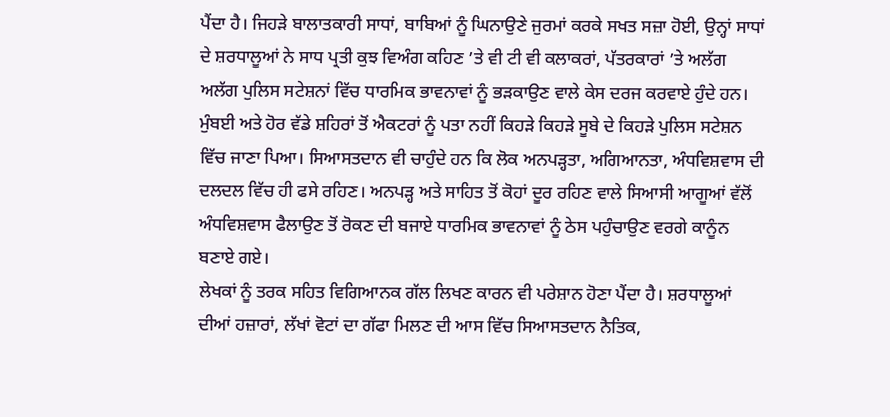ਪੈਂਦਾ ਹੈ। ਜਿਹੜੇ ਬਾਲਾਤਕਾਰੀ ਸਾਧਾਂ, ਬਾਬਿਆਂ ਨੂੰ ਘਿਨਾਉਣੇ ਜੁਰਮਾਂ ਕਰਕੇ ਸਖਤ ਸਜ਼ਾ ਹੋਈ, ਉਨ੍ਹਾਂ ਸਾਧਾਂ ਦੇ ਸ਼ਰਧਾਲੂਆਂ ਨੇ ਸਾਧ ਪ੍ਰਤੀ ਕੁਝ ਵਿਅੰਗ ਕਹਿਣ ’ਤੇ ਵੀ ਟੀ ਵੀ ਕਲਾਕਰਾਂ, ਪੱਤਰਕਾਰਾਂ ’ਤੇ ਅਲੱਗ ਅਲੱਗ ਪੁਲਿਸ ਸਟੇਸ਼ਨਾਂ ਵਿੱਚ ਧਾਰਮਿਕ ਭਾਵਨਾਵਾਂ ਨੂੰ ਭੜਕਾਉਣ ਵਾਲੇ ਕੇਸ ਦਰਜ ਕਰਵਾਏ ਹੁੰਦੇ ਹਨ। ਮੁੰਬਈ ਅਤੇ ਹੋਰ ਵੱਡੇ ਸ਼ਹਿਰਾਂ ਤੋਂ ਐਕਟਰਾਂ ਨੂੰ ਪਤਾ ਨਹੀਂ ਕਿਹੜੇ ਕਿਹੜੇ ਸੂਬੇ ਦੇ ਕਿਹੜੇ ਪੁਲਿਸ ਸਟੇਸ਼ਨ ਵਿੱਚ ਜਾਣਾ ਪਿਆ। ਸਿਆਸਤਦਾਨ ਵੀ ਚਾਹੁੰਦੇ ਹਨ ਕਿ ਲੋਕ ਅਨਪੜ੍ਹਤਾ, ਅਗਿਆਨਤਾ, ਅੰਧਵਿਸ਼ਵਾਸ ਦੀ ਦਲਦਲ ਵਿੱਚ ਹੀ ਫਸੇ ਰਹਿਣ। ਅਨਪੜ੍ਹ ਅਤੇ ਸਾਹਿਤ ਤੋਂ ਕੋਹਾਂ ਦੂਰ ਰਹਿਣ ਵਾਲੇ ਸਿਆਸੀ ਆਗੂਆਂ ਵੱਲੋਂ ਅੰਧਵਿਸ਼ਵਾਸ ਫੈਲਾਉਣ ਤੋਂ ਰੋਕਣ ਦੀ ਬਜਾਏ ਧਾਰਮਿਕ ਭਾਵਨਾਵਾਂ ਨੂੰ ਠੇਸ ਪਹੁੰਚਾਉਣ ਵਰਗੇ ਕਾਨੂੰਨ ਬਣਾਏ ਗਏ।
ਲੇਖਕਾਂ ਨੂੰ ਤਰਕ ਸਹਿਤ ਵਿਗਿਆਨਕ ਗੱਲ ਲਿਖਣ ਕਾਰਨ ਵੀ ਪਰੇਸ਼ਾਨ ਹੋਣਾ ਪੈਂਦਾ ਹੈ। ਸ਼ਰਧਾਲੂਆਂ ਦੀਆਂ ਹਜ਼ਾਰਾਂ, ਲੱਖਾਂ ਵੋਟਾਂ ਦਾ ਗੱਫਾ ਮਿਲਣ ਦੀ ਆਸ ਵਿੱਚ ਸਿਆਸਤਦਾਨ ਨੈਤਿਕ,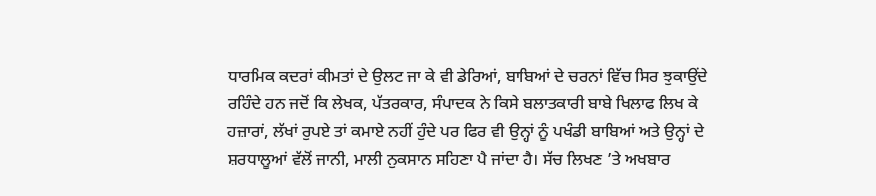ਧਾਰਮਿਕ ਕਦਰਾਂ ਕੀਮਤਾਂ ਦੇ ਉਲਟ ਜਾ ਕੇ ਵੀ ਡੇਰਿਆਂ, ਬਾਬਿਆਂ ਦੇ ਚਰਨਾਂ ਵਿੱਚ ਸਿਰ ਝੁਕਾਉਂਦੇ ਰਹਿੰਦੇ ਹਨ ਜਦੋਂ ਕਿ ਲੇਖਕ, ਪੱਤਰਕਾਰ, ਸੰਪਾਦਕ ਨੇ ਕਿਸੇ ਬਲਾਤਕਾਰੀ ਬਾਬੇ ਖਿਲਾਫ ਲਿਖ ਕੇ ਹਜ਼ਾਰਾਂ, ਲੱਖਾਂ ਰੁਪਏ ਤਾਂ ਕਮਾਏ ਨਹੀਂ ਹੁੰਦੇ ਪਰ ਫਿਰ ਵੀ ਉਨ੍ਹਾਂ ਨੂੰ ਪਖੰਡੀ ਬਾਬਿਆਂ ਅਤੇ ਉਨ੍ਹਾਂ ਦੇ ਸ਼ਰਧਾਲੂਆਂ ਵੱਲੋਂ ਜਾਨੀ, ਮਾਲੀ ਨੁਕਸਾਨ ਸਹਿਣਾ ਪੈ ਜਾਂਦਾ ਹੈ। ਸੱਚ ਲਿਖਣ ’ਤੇ ਅਖਬਾਰ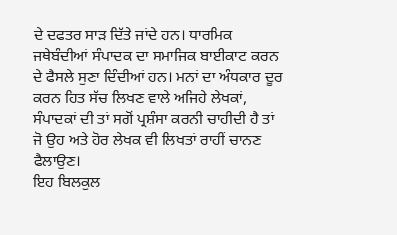ਦੇ ਦਫਤਰ ਸਾੜ ਦਿੱਤੇ ਜਾਂਦੇ ਹਨ। ਧਾਰਮਿਕ ਜਥੇਬੰਦੀਆਂ ਸੰਪਾਦਕ ਦਾ ਸਮਾਜਿਕ ਬਾਈਕਾਟ ਕਰਨ ਦੇ ਫੈਸਲੇ ਸੁਣਾ ਦਿੰਦੀਆਂ ਹਨ। ਮਨਾਂ ਦਾ ਅੰਧਕਾਰ ਦੂਰ ਕਰਨ ਹਿਤ ਸੱਚ ਲਿਖਣ ਵਾਲੇ ਅਜਿਹੇ ਲੇਖਕਾਂ, ਸੰਪਾਦਕਾਂ ਦੀ ਤਾਂ ਸਗੋਂ ਪ੍ਰਸ਼ੰਸਾ ਕਰਨੀ ਚਾਹੀਦੀ ਹੈ ਤਾਂ ਜੋ ਉਹ ਅਤੇ ਹੋਰ ਲੇਖਕ ਵੀ ਲਿਖਤਾਂ ਰਾਹੀਂ ਚਾਨਣ ਫੈਲਾਉਣ।
ਇਹ ਬਿਲਕੁਲ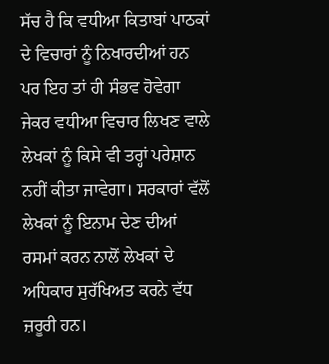ਸੱਚ ਹੈ ਕਿ ਵਧੀਆ ਕਿਤਾਬਾਂ ਪਾਠਕਾਂ ਦੇ ਵਿਚਾਰਾਂ ਨੂੰ ਨਿਖਾਰਦੀਆਂ ਹਨ ਪਰ ਇਹ ਤਾਂ ਹੀ ਸੰਭਵ ਹੋਵੇਗਾ ਜੇਕਰ ਵਧੀਆ ਵਿਚਾਰ ਲਿਖਣ ਵਾਲੇ ਲੇਖਕਾਂ ਨੂੰ ਕਿਸੇ ਵੀ ਤਰ੍ਹਾਂ ਪਰੇਸ਼ਾਨ ਨਹੀਂ ਕੀਤਾ ਜਾਵੇਗਾ। ਸਰਕਾਰਾਂ ਵੱਲੋਂ ਲੇਖਕਾਂ ਨੂੰ ਇਨਾਮ ਦੇਣ ਦੀਆਂ ਰਸਮਾਂ ਕਰਨ ਨਾਲੋਂ ਲੇਖਕਾਂ ਦੇ ਅਧਿਕਾਰ ਸੁਰੱਖਿਅਤ ਕਰਨੇ ਵੱਧ ਜ਼ਰੂਰੀ ਹਨ।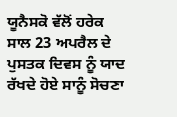ਯੂਨੈਸਕੋ ਵੱਲੋਂ ਹਰੇਕ ਸਾਲ 23 ਅਪਰੈਲ ਦੇ ਪੁਸਤਕ ਦਿਵਸ ਨੂੰ ਯਾਦ ਰੱਖਦੇ ਹੋਏ ਸਾਨੂੰ ਸੋਚਣਾ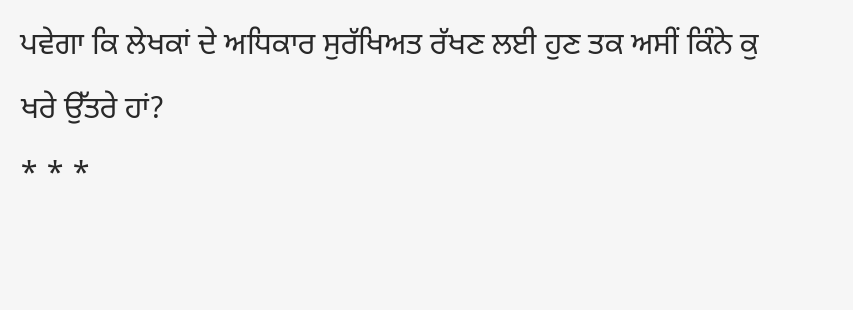ਪਵੇਗਾ ਕਿ ਲੇਖਕਾਂ ਦੇ ਅਧਿਕਾਰ ਸੁਰੱਖਿਅਤ ਰੱਖਣ ਲਈ ਹੁਣ ਤਕ ਅਸੀਂ ਕਿੰਨੇ ਕੁ ਖਰੇ ਉੱਤਰੇ ਹਾਂ?
* * *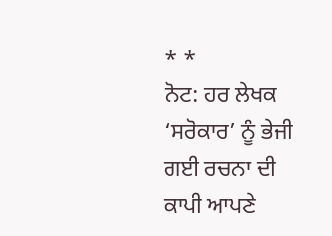* *
ਨੋਟ: ਹਰ ਲੇਖਕ ‘ਸਰੋਕਾਰ’ ਨੂੰ ਭੇਜੀ ਗਈ ਰਚਨਾ ਦੀ ਕਾਪੀ ਆਪਣੇ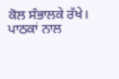ਕੋਲ ਸੰਭਾਲਕੇ ਰੱਖੇ।
ਪਾਠਕਾਂ ਨਾਲ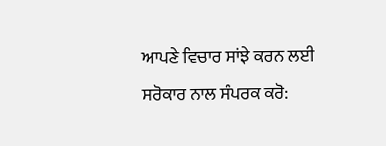ਆਪਣੇ ਵਿਚਾਰ ਸਾਂਝੇ ਕਰਨ ਲਈ ਸਰੋਕਾਰ ਨਾਲ ਸੰਪਰਕ ਕਰੋ: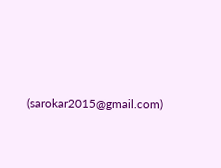(sarokar2015@gmail.com)